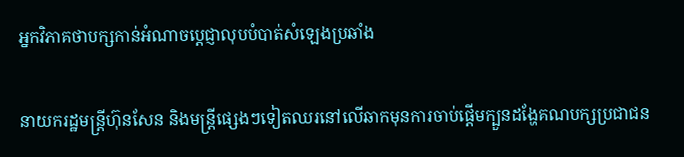អ្នកវិភាគថាបក្សកាន់អំណាចប្តេជ្ញាលុបបំបាត់សំឡេងប្រឆាំង

នាយករដ្ឋមន្រ្តីហ៊ុនសែន និងមន្រ្តីផ្សេងៗទៀតឈរនៅលើឆាកមុនការចាប់ផ្តើមក្បួនដង្ហែគណបក្សប្រជាជន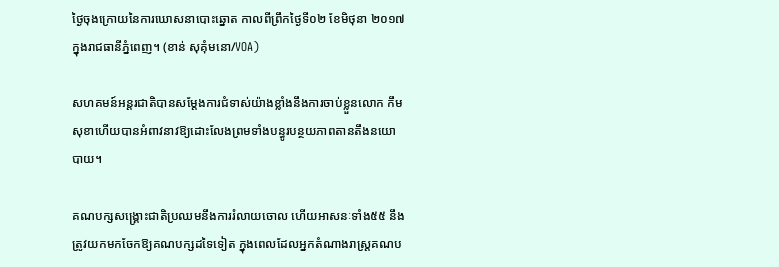ថ្ងៃចុងក្រោយនៃការឃោសនាបោះឆ្នោត កាលពីព្រឹកថ្ងៃទី០២ ខែមិថុនា ២០១៧ក្នុងរាជធានីភ្នំពេញ។ (ខាន់ សុគុំមនោ/VOA)

សហគមន៍អន្តរជាតិបានសម្តែងការជំទាស់យ៉ាងខ្លាំងនឹងការចាប់ខ្លួនលោក កឹម សុខាហើយបានអំពាវនាវឱ្យដោះលែងព្រមទាំងបន្ធូរបន្ថយភាពតានតឹងនយោបាយ។

គណបក្សសង្គ្រោះជាតិប្រឈមនឹងការរំលាយចោល ហើយអាសនៈទាំង៥៥ នឹងត្រូវយកមកចែកឱ្យគណបក្សដទៃទៀត ក្នុងពេលដែលអ្នកតំណាងរាស្រ្តគណប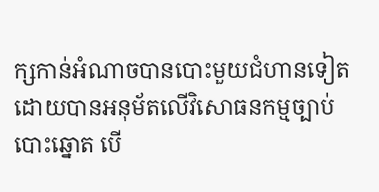ក្សកាន់អំណាចបានបោះមួយជំហានទៀត ដោយបានអនុម័តលើវិសោធនកម្មច្បាប់បោះឆ្នោត បើ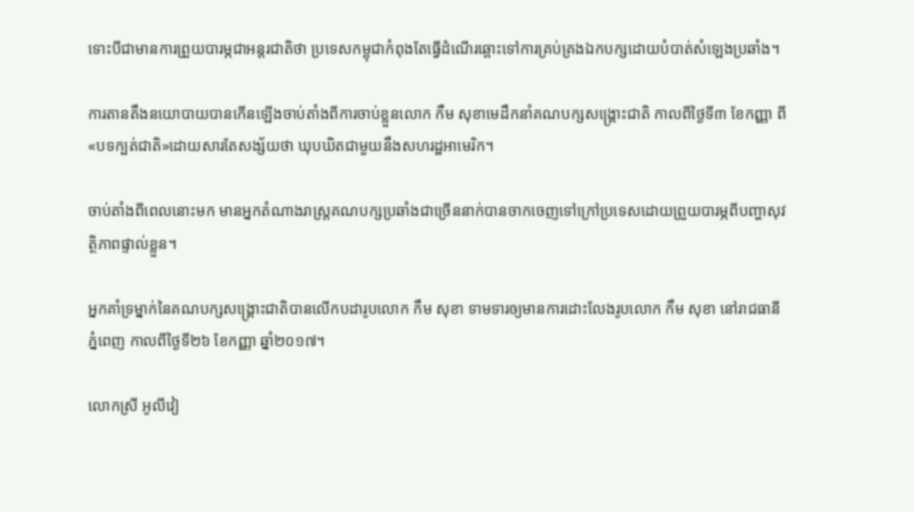ទោះបីជាមានការព្រួយបារម្ភជាអន្តរជាតិថា ប្រទេសកម្ពុជាកំពុងតែធ្វើដំណើរឆ្ពោះទៅការគ្រប់គ្រងឯកបក្សដោយបំបាត់សំឡេងប្រឆាំង។

ការតានតឹងនយោបាយបានកើនឡើងចាប់តាំងពីការចាប់ខ្លួនលោក កឹម សុខាមេដឹកនាំគណបក្សសង្គ្រោះជាតិ កាលពីថ្ងៃទី៣ ខែកញ្ញា ពី«បទក្បត់ជាតិ‍»ដោយសារតែសង្ស័យថា ឃុបឃិតជាមួយនឹងសហរដ្ឋអាមេរិក។

ចាប់តាំងពីពេលនោះមក មានអ្នកតំណាងរាស្ត្រគណបក្សប្រឆាំងជាច្រើននាក់បានចាកចេញទៅក្រៅប្រទេសដោយព្រួយបារម្ភពីបញ្ហាសុវត្ថិភាពផ្ទាល់ខ្លួន។

អ្នកគាំទ្រម្នាក់នៃគណបក្សសង្គ្រោះជាតិបានលើកបដារូបលោក កឹម សុខា ទាមទារឲ្យមានការដោះលែងរូបលោក កឹម សុខា នៅរាជធានីភ្នំពេញ កាលពីថ្ងៃទី២៦ ខែកញ្ញា ឆ្នាំ២០១៧។

លោកស្រី អូលីវៀ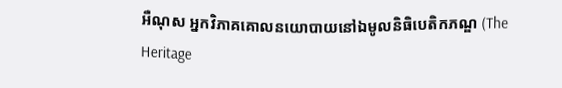អឺណុស អ្នកវិភាគគោលនយោបាយនៅឯមូលនិធិបេតិកភណ្ឌ (The Heritage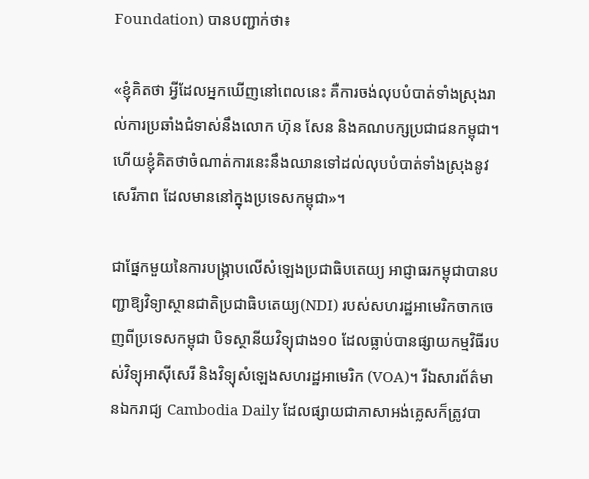Foundation) បានបញ្ជាក់ថា៖

«ខ្ញុំគិតថា អ្វីដែលអ្នកឃើញនៅពេលនេះ គឺការចង់លុបបំបាត់ទាំងស្រុងរាល់ការប្រឆាំងជំទាស់នឹងលោក ហ៊ុន សែន និងគណបក្សប្រជាជនកម្ពុជា។ ហើយខ្ញុំគិតថាចំណាត់ការនេះនឹងឈានទៅដល់លុបបំបាត់ទាំងស្រុងនូវសេរីភាព ដែលមាននៅក្នុងប្រទេសកម្ពុជា‍»។

ជាផ្នែកមួយនៃការបង្ក្រាបលើសំឡេងប្រជាធិបតេយ្យ អាជ្ញាធរកម្ពុជាបានបញ្ជាឱ្យវិទ្យាស្ថានជាតិប្រជាធិបតេយ្យ(NDI) របស់សហរដ្ឋអាមេរិកចាកចេញពីប្រទេសកម្ពុជា បិទស្ថានីយវិទ្យុជាង១០ ដែលធ្លាប់បានផ្សាយកម្មវិធីរបស់វិទ្យុអាស៊ីសេរី និងវិទ្យុសំឡេងសហរដ្ឋអាមេរិក (VOA)។ រីឯសារព័ត៌មានឯករាជ្យ Cambodia Daily ដែលផ្សាយជាភាសាអង់គ្លេសក៏ត្រូវបា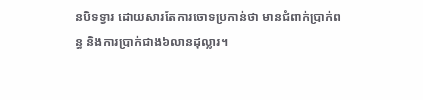នបិទទ្វារ ដោយសារតែការចោទប្រកាន់ថា មានជំពាក់ប្រាក់ពន្ធ និងការប្រាក់ជាង៦លានដុល្លារ។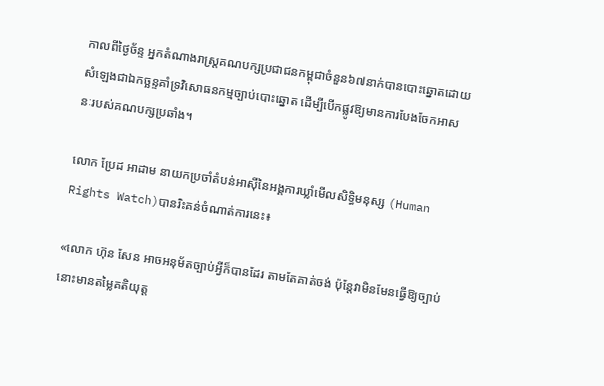កាលពីថ្ងៃច័ន្ទ អ្នកតំណាងរាស្រ្តគណបក្សប្រជាជនកម្ពុជាចំនួន៦៧នាក់បានបោះឆ្នោតដោយសំឡេងជាឯកច្ឆន្ទគាំទ្រវិសោធនកម្មច្បាប់បោះឆ្នោត ដើម្បីបើកផ្លូវឱ្យមានការបែងចែកអាសនៈរបស់គណបក្សប្រឆាំង។

លោក ប្រែដ អាដាម នាយកប្រចាំតំបន់អាស៊ីនៃអង្គការឃ្លាំមើលសិទ្ធិមនុស្ស (Human Rights Watch)បានរិះគន់ចំណាត់ការនេះ៖

«លោក ហ៊ុន សែន អាចអនុម័តច្បាប់អ្វីក៏បានដែរ តាមតែគាត់ចង់ ប៉ុន្តែវាមិនមែនធ្វើឱ្យច្បាប់នោះមានតម្លៃគតិយុត្ត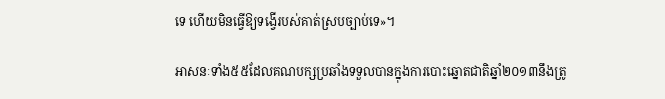ទេ ហើយមិនធ្វើឱ្យទង្វើរបស់គាត់ស្របច្បាប់‍ទេ‍»។

អាសនៈទាំង៥៥ដែលគណបក្សប្រឆាំងទទួលបានក្នុងការបោះឆ្នោតជាតិឆ្នាំ២០១៣នឹងត្រូ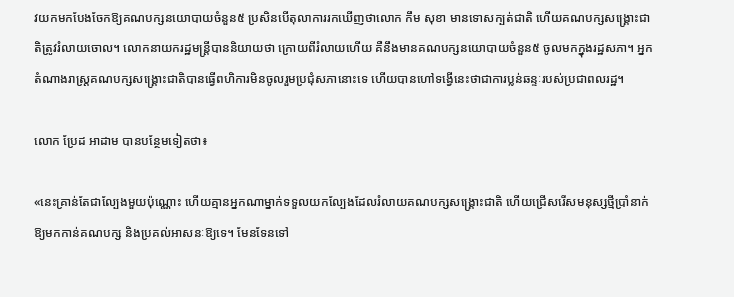វយកមកបែងចែកឱ្យគណបក្សនយោបាយចំនួន៥ ប្រសិនបើតុលាការរកឃើញថាលោក កឹម សុខា មានទោសក្បត់ជាតិ ហើយគណបក្សសង្គ្រោះជាតិត្រូវរំលាយចោល។ លោកនាយករដ្ឋមន្ត្រីបាននិយាយថា ក្រោយពីរំលាយហើយ គឺនឹងមានគណបក្សនយោបាយចំនួន៥ ចូលមកក្នុងរដ្ឋសភា។ អ្នកតំណាងរាស្រ្តគណបក្សសង្គ្រោះជាតិបានធ្វើពហិការមិនចូលរួមប្រជុំសភានោះទេ ហើយបានហៅទង្វើនេះថាជាការប្លន់ឆន្ទៈរបស់ប្រជាពលរដ្ឋ។

លោក ប្រែដ អាដាម បានបន្ថែមទៀតថា៖

«នេះគ្រាន់តែជាល្បែងមួយប៉ុណ្ណោះ ហើយគ្មានអ្នកណាម្នាក់ទទួលយកល្បែងដែលរំលាយគណបក្សសង្គ្រោះជាតិ ហើយជ្រើសរើសមនុស្សថ្មីប្រាំនាក់ឱ្យមកកាន់គណបក្ស និងប្រគល់អាសនៈឱ្យទេ។ មែនទែនទៅ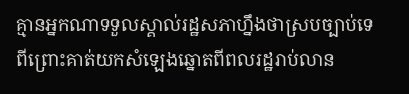គ្មានអ្នកណាទទួលស្គាល់រដ្ឋសភាហ្នឹងថាស្របច្បាប់ទេ ពីព្រោះគាត់យកសំឡេងឆ្នោតពីពលរដ្ឋរាប់លាន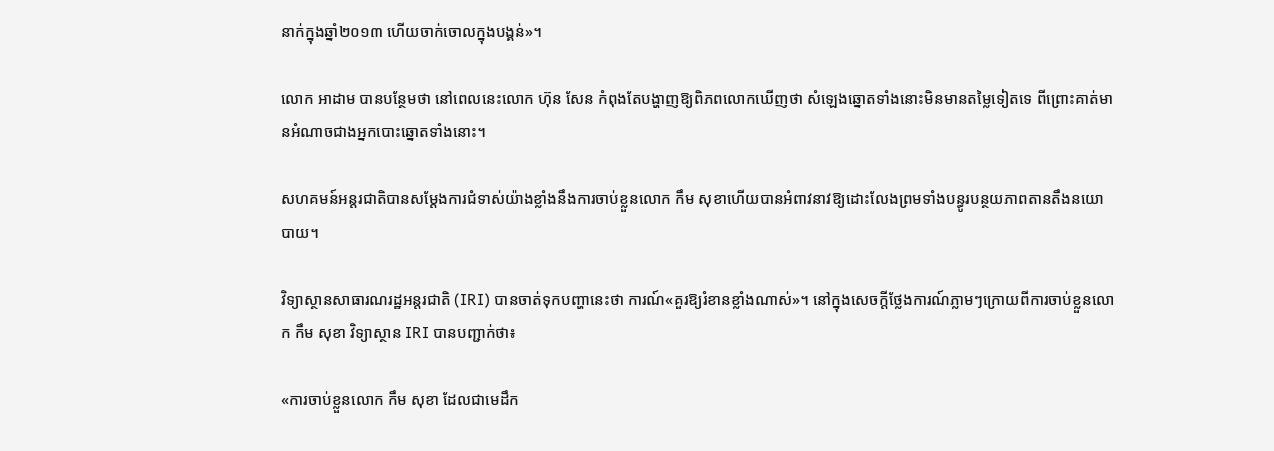នាក់ក្នុងឆ្នាំ២០១៣ ហើយចាក់ចោលក្នុងបង្គន់‍»។

លោក អាដាម បានបន្ថែមថា នៅពេលនេះលោក ហ៊ុន សែន កំពុងតែបង្ហាញឱ្យពិភពលោកឃើញថា សំឡេងឆ្នោតទាំងនោះមិនមានតម្លៃទៀតទេ ពីព្រោះគាត់មានអំណាចជាងអ្នកបោះឆ្នោតទាំងនោះ។

សហគមន៍អន្តរជាតិបានសម្តែងការជំទាស់យ៉ាងខ្លាំងនឹងការចាប់ខ្លួនលោក កឹម សុខាហើយបានអំពាវនាវឱ្យដោះលែងព្រមទាំងបន្ធូរបន្ថយភាពតានតឹងនយោបាយ។

វិទ្យាស្ថានសាធារណរដ្ឋអន្តរជាតិ (IRI) បានចាត់ទុកបញ្ហានេះថា ការណ៍«គួរឱ្យរំខានខ្លាំងណាស់‍»។ នៅក្នុងសេចក្តីថ្លែងការណ៍ភ្លាមៗក្រោយពីការចាប់ខ្លួនលោក កឹម សុខា វិទ្យាស្ថាន IRI បានបញ្ជាក់ថា៖

«ការចាប់ខ្លួនលោក កឹម សុខា ដែលជាមេដឹក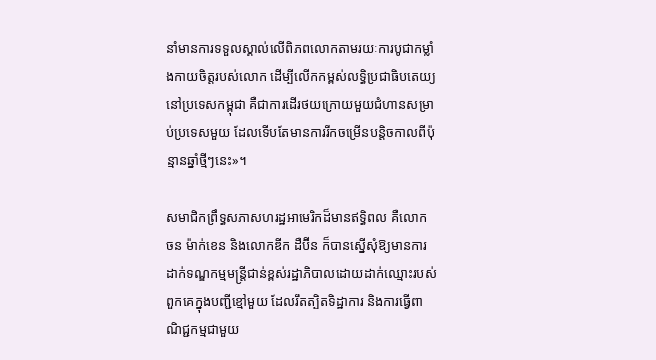នាំមានការទទួលស្គាល់លើពិភពលោកតាមរយៈការបូជាកម្លាំងកាយចិត្តរបស់លោក ដើម្បីលើកកម្ពស់លទ្ធិប្រជាធិបតេយ្យនៅប្រទេសកម្ពុជា គឺជាការដើរថយក្រោយមួយជំហានសម្រាប់ប្រទេសមួយ ដែលទើបតែមានការរីកចម្រើនបន្តិចកាលពីប៉ុន្មានឆ្នាំថ្មីៗនេះ‍»។

សមាជិកព្រឹទ្ធសភាសហរដ្ឋអាមេរិកដ៏មានឥទ្ធិពល គឺលោក ចន ម៉ាក់ខេន និងលោកឌីក ដឺប៊ីន ក៏បានស្នើសុំឱ្យមានការដាក់ទណ្ឌកម្មមន្ត្រីជាន់ខ្ពស់រដ្ឋាភិបាលដោយដាក់ឈ្មោះរបស់ពួកគេក្នុងបញ្ជីខ្មៅមួយ ដែលរឹតត្បិតទិដ្ឋាការ និងការធ្វើពាណិជ្ជកម្មជាមួយ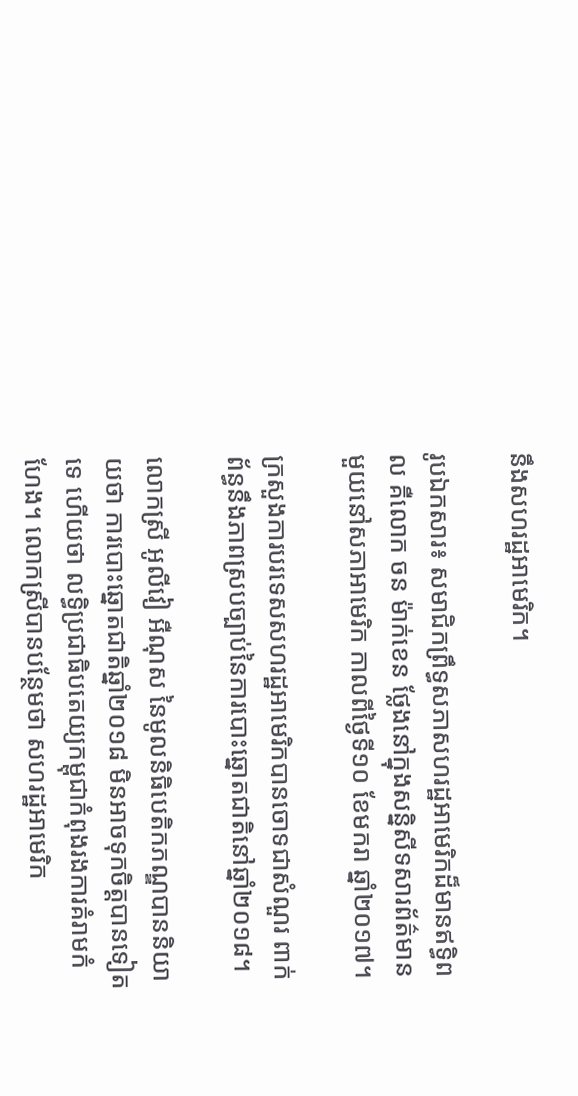នឹងសហរដ្ឋអាមេរិក។

រូបឯកសារ៖ សមាជិកព្រឹទ្ធសភាសហរដ្ឋអាមេរិកដ៏មានឥទ្ធិពល គឺលោក ចន ម៉ាក់ខេន ថ្លែងនៅក្នុងសន្និសីទសារព័ត៌មានមួយនៅសភាអាមេរិក កាលពីថ្ងៃទី១០ ខែមករា ឆ្នាំ២០១៧។

ក្រសួងការបរទេសសហរដ្ឋអាមេរិកបានចោទជាសំណួរ ពាក់ព័ន្ធនឹងភាពស្របច្បាប់នៃការបោះឆ្នោតជាតិនៅឆ្នាំ២០១៨។

លោកស្រី អូលីវៀ អឺណុស នៃមូលនិធិបេតិកភណ្ឌបាននិយាយថា ការបោះឆ្នោតជាតិឆ្នាំ២០១៨ មិនអាចទុកចិត្តបានទៀតទេ ហើយថា លទ្ធិប្រជាធិបតេយ្យកម្ពុជាកំពុងរងការគំរាមកំហែង។ លោកស្រីបានបន្ថែមថា សហរដ្ឋអាមេរិក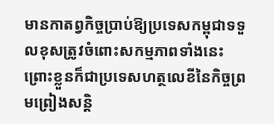មានកាតព្វកិច្ចប្រាប់ឱ្យប្រទេសកម្ពុជាទទួលខុសត្រូវចំពោះសកម្មភាពទាំងនេះ ព្រោះខ្លួនក៏ជាប្រទេសហត្ថលេខីនៃកិច្ចព្រមព្រៀងសន្តិ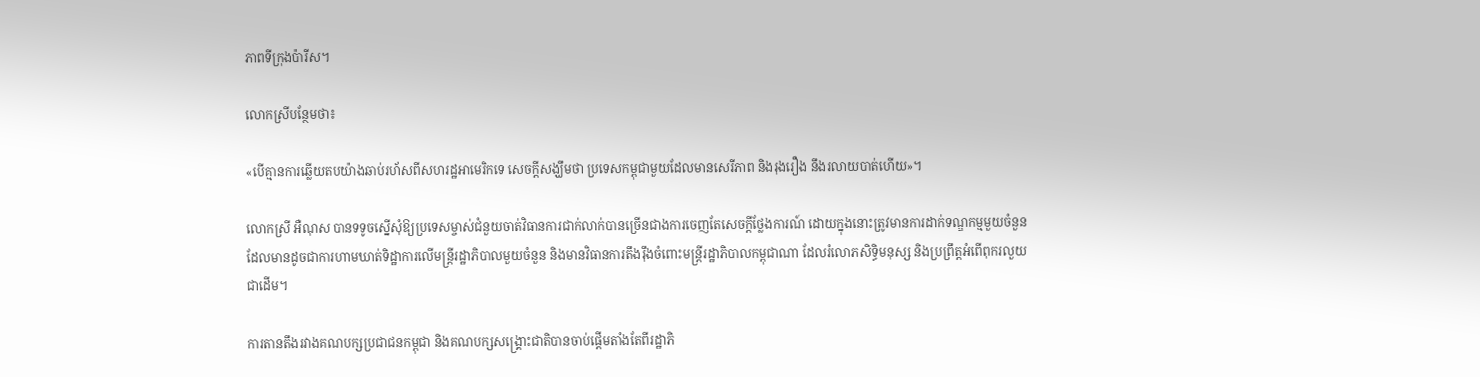ភាពទីក្រុងប៉ារីស។

លោកស្រីបន្ថែមថា៖

«បើគ្មានការឆ្លើយតបយ៉ាងឆាប់រហ័សពីសហរដ្ឋអាមេរិកទេ សេចក្តីសង្ឃឹមថា ប្រទេសកម្ពុជាមួយដែលមានសេរីភាព និងរុងរឿង នឹងរលាយបាត់ហើយ‍»។

លោកស្រី អឺណុស បានទទូចស្នើសុំឱ្យប្រទេសម្ចាស់ជំនួយចាត់វិធានការជាក់លាក់បានច្រើនជាងការចេញតែសេចក្តីថ្លែងការណ៍ ដោយក្នុងនោះត្រូវមានការដាក់ទណ្ឌកម្មមួយចំនួន ដែលមានដូចជាការហាមឃាត់ទិដ្ឋាការលើមន្ត្រីរដ្ឋាភិបាលមួយចំនួន និងមានវិធានការតឹងរ៉ឹងចំពោះមន្ត្រីរដ្ឋាភិបាលកម្ពុជាណា ដែលរំលោភសិទ្ធិមនុស្ស និងប្រព្រឹត្តអំពើពុករលួយជាដើម។

ការតានតឹងរវាងគណបក្សប្រជាជនកម្ពុជា និងគណបក្សសង្គ្រោះជាតិបានចាប់ផ្តើមតាំងតែពីរដ្ឋាភិ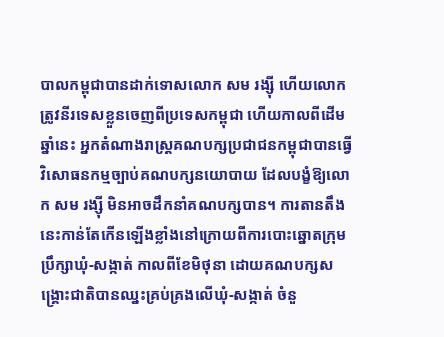បាលកម្ពុជាបានដាក់ទោសលោក សម រង្ស៊ី ហើយលោកត្រូវនីរទេសខ្លួនចេញពីប្រទេសកម្ពុជា ហើយកាលពីដើមឆ្នាំនេះ អ្នកតំណាងរាស្រ្តគណបក្សប្រជាជនកម្ពុជាបានធ្វើវិសោធនកម្មច្បាប់គណបក្សនយោបាយ ដែលបង្ខំឱ្យលោក សម រង្ស៊ី មិនអាចដឹកនាំគណបក្សបាន។ ការតានតឹងនេះកាន់តែកើនឡើងខ្លាំងនៅក្រោយពីការបោះឆ្នោតក្រុមប្រឹក្សាឃុំ-សង្កាត់ កាលពីខែមិថុនា ដោយគណបក្សសង្គ្រោះជាតិបានឈ្នះគ្រប់គ្រងលើឃុំ-សង្កាត់ ចំនួ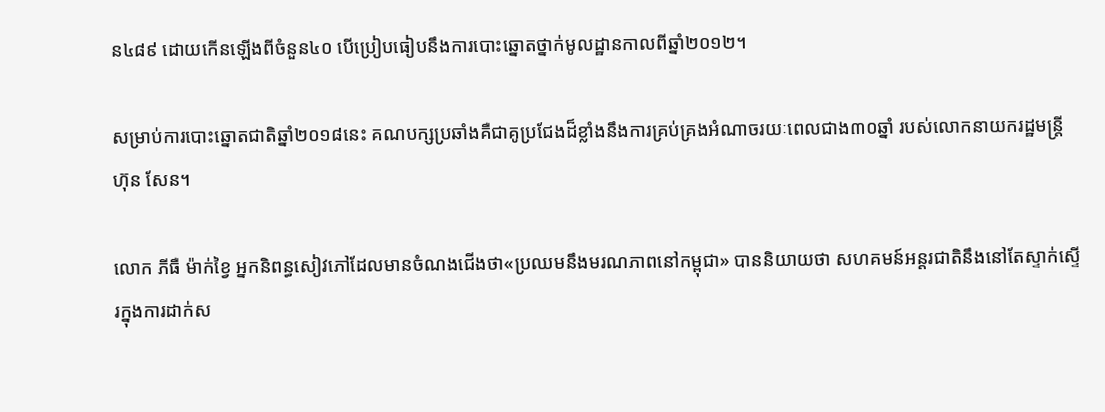ន៤៨៩ ដោយកើនឡើងពីចំនួន៤០ បើប្រៀបធៀបនឹងការបោះឆ្នោតថ្នាក់មូលដ្ឋានកាលពីឆ្នាំ២០១២។

សម្រាប់ការបោះឆ្នោតជាតិឆ្នាំ២០១៨នេះ គណបក្សប្រឆាំងគឺជាគូប្រជែងដ៏ខ្លាំងនឹងការគ្រប់គ្រងអំណាចរយៈពេលជាង៣០ឆ្នាំ របស់លោកនាយករដ្ឋមន្ត្រី ហ៊ុន សែន។

លោក ភីធឺ ម៉ាក់ខ្វៃ អ្នកនិពន្ធសៀវភៅដែលមានចំណងជើងថា«ប្រឈមនឹងមរណភាពនៅកម្ពុជា‍» បាននិយាយថា សហគមន៍អន្តរជាតិនឹងនៅតែស្ទាក់ស្ទើរក្នុងការដាក់ស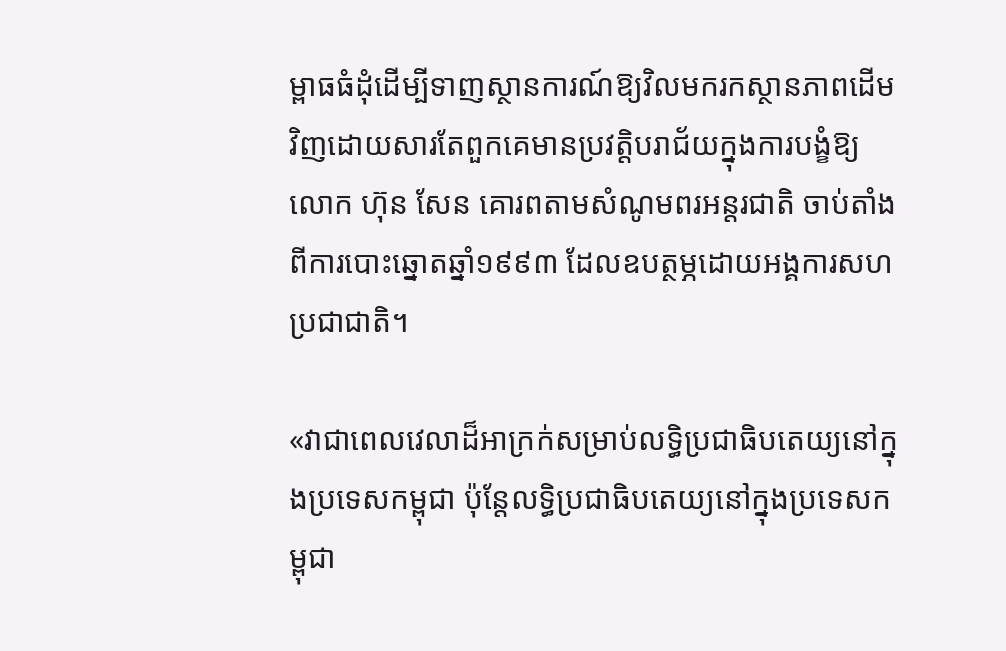ម្ពាធធំដុំដើម្បីទាញស្ថានការណ៍ឱ្យវិលមករកស្ថានភាពដើមវិញដោយសារតែពួកគេមានប្រវត្តិបរាជ័យក្នុងការបង្ខំឱ្យលោក ហ៊ុន សែន គោរពតាមសំណូមពរអន្តរជាតិ ចាប់តាំងពីការបោះឆ្នោតឆ្នាំ១៩៩៣ ដែលឧបត្ថម្ភដោយអង្គការសហប្រជាជាតិ។

«វាជាពេលវេលាដ៏អាក្រក់សម្រាប់លទ្ធិប្រជាធិបតេយ្យនៅក្នុងប្រទេសកម្ពុជា ប៉ុន្តែលទ្ធិប្រជាធិបតេយ្យនៅក្នុងប្រទេសកម្ពុជា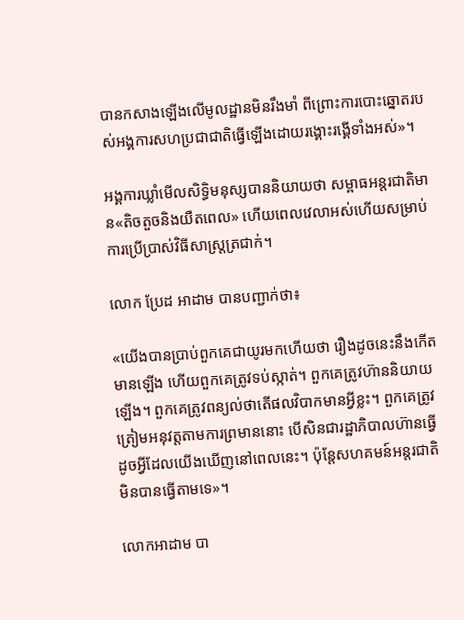បានកសាងឡើងលើមូលដ្ឋានមិនរឹងមាំ ពីព្រោះការបោះឆ្នោតរបស់អង្គការសហប្រជាជាតិធ្វើឡើងដោយរង្គោះរង្គើទាំងអស់‍»។

អង្គការឃ្លាំមើលសិទ្ធិមនុស្សបាននិយាយថា សម្ពាធអន្តរជាតិមាន«តិចតួចនិងយឺតពេល‍» ហើយពេលវេលាអស់ហើយសម្រាប់ការប្រើប្រាស់វិធីសាស្រ្តត្រជាក់។

លោក ប្រែដ អាដាម បានបញ្ជាក់ថា៖

«យើងបានប្រាប់ពួកគេជាយូរមកហើយថា រឿងដូចនេះនឹងកើតមានឡើង ហើយពួកគេត្រូវទប់ស្កាត់។ ពួកគេត្រូវហ៊ាននិយាយឡើង។ ពួកគេត្រូវពន្យល់ថាតើផលវិបាកមានអ្វីខ្លះ។ ពួកគេត្រូវត្រៀមអនុវត្តតាមការព្រមាននោះ បើសិនជារដ្ឋាភិបាលហ៊ានធ្វើដូចអ្វីដែលយើងឃើញនៅពេលនេះ។ ប៉ុន្តែសហគមន៍អន្តរជាតិមិនបានធ្វើតាមទេ‍»។

លោកអាដាម បា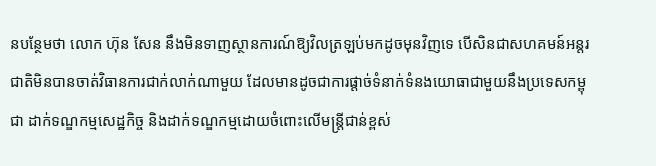នបន្ថែមថា លោក ហ៊ុន សែន នឹងមិនទាញស្ថានការណ៍ឱ្យវិលត្រឡប់មកដូចមុនវិញទេ បើសិនជាសហគមន៍អន្តរជាតិមិនបានចាត់វិធានការជាក់លាក់ណាមួយ ដែលមានដូចជាការផ្តាច់ទំនាក់ទំនងយោធាជាមួយនឹងប្រទេសកម្ពុជា ដាក់ទណ្ឌកម្មសេដ្ឋកិច្ច និងដាក់ទណ្ឌកម្មដោយចំពោះលើមន្ត្រីជាន់ខ្ពស់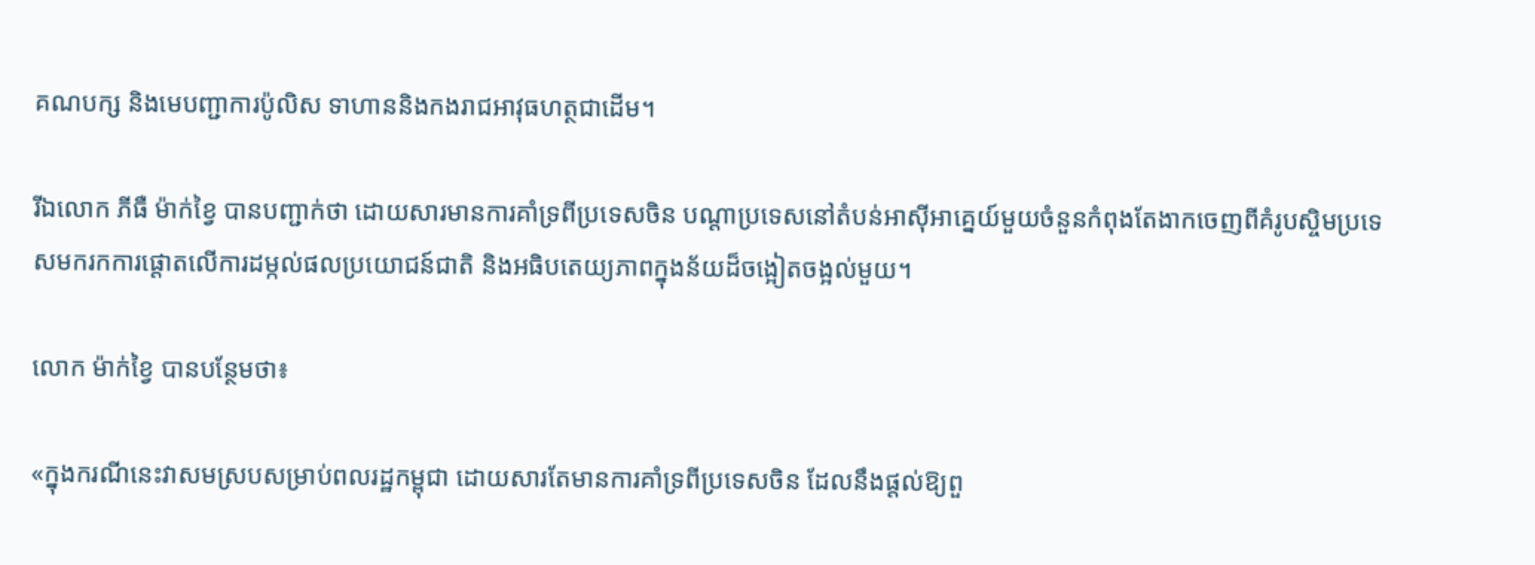គណបក្ស និងមេបញ្ជាការប៉ូលិស ទាហាននិងកងរាជអាវុធហត្ថជាដើម។

រីឯលោក ភីធឺ ម៉ាក់ខ្វៃ បានបញ្ជាក់ថា ដោយសារមានការគាំទ្រពីប្រទេសចិន បណ្តាប្រទេសនៅតំបន់អាស៊ីអាគ្នេយ៍មួយចំនួនកំពុងតែងាកចេញពីគំរូបស្ចិមប្រទេសមករកការផ្តោតលើការដម្កល់ផលប្រយោជន៍ជាតិ និងអធិបតេយ្យភាពក្នុងន័យដ៏ចង្អៀតចង្អល់មួយ។

លោក ម៉ាក់ខ្វៃ បានបន្ថែមថា៖

«ក្នុងករណីនេះវាសមស្របសម្រាប់ពលរដ្ឋកម្ពុជា ដោយសារតែមានការគាំទ្រពីប្រទេសចិន ដែលនឹងផ្តល់ឱ្យពួ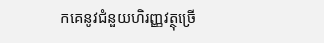កគេនូវជំនួយហិរញ្ញវត្ថុច្រើ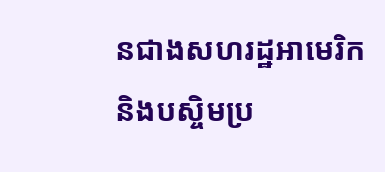នជាងសហរដ្ឋអាមេរិក និងបស្ចិមប្រ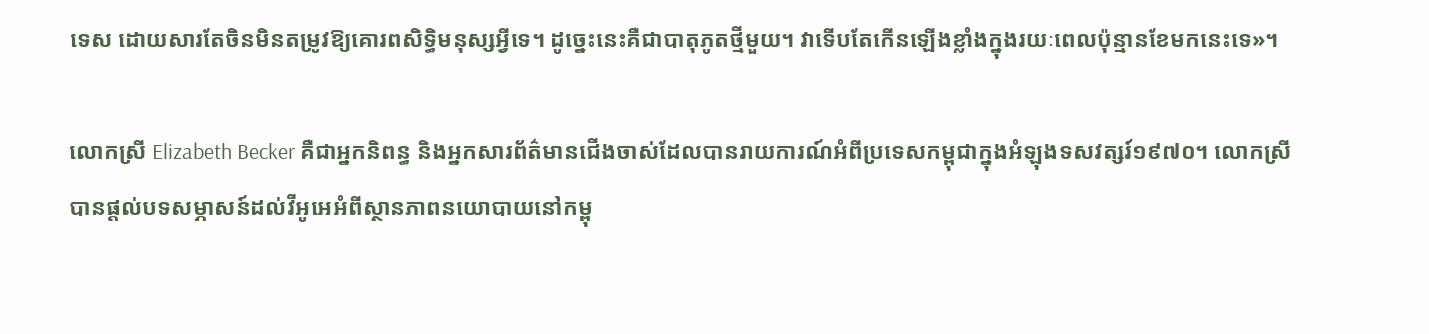ទេស ដោយសារតែចិនមិនតម្រូវឱ្យគោរពសិទ្ធិមនុស្សអ្វីទេ។ ដូច្នេះនេះគឺជាបាតុភូតថ្មីមួយ។ វាទើបតែកើនឡើងខ្លាំងក្នុងរយៈពេលប៉ុន្មានខែមកនេះទេ‍»។

លោកស្រី Elizabeth Becker គឺជាអ្នកនិពន្ធ និងអ្នកសារព័ត៌មានជើងចាស់ដែលបានរាយការណ៍អំពីប្រទេសកម្ពុជាក្នុងអំឡុងទសវត្សរ៍១៩៧០។ លោកស្រីបានផ្តល់បទសម្ភាសន៍ដល់វីអូអេអំពីស្ថានភាពនយោបាយនៅកម្ពុ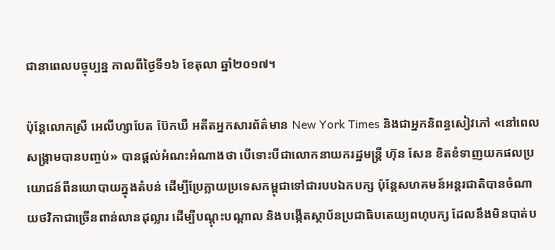ជានាពេលបច្ចុប្បន្ន កាលពីថ្ងៃទី១៦ ខែតុលា ឆ្នាំ២០១៧។

ប៉ុន្តែលោកស្រី អេលីហ្សាបែត ប៊ែកឃឺ អតីតអ្នកសារព័ត៌មាន New York Times និងជាអ្នកនិពន្ធសៀវភៅ «នៅពេលសង្គ្រាមបានបញ្ចប់‍» បានផ្តល់អំណះអំណាងថា បើទោះបីជាលោកនាយករដ្ឋមន្ត្រី ហ៊ុន សែន ខិតខំទាញយកផលប្រយោជន៍ពីនយោបាយក្នុងតំបន់ ដើម្បីប្រែក្លាយប្រទេសកម្ពុជាទៅជារបបឯកបក្ស ប៉ុន្តែសហគមន៍អន្តរជាតិបានចំណាយថវិកាជាច្រើនពាន់លានដុល្លារ ដើម្បីបណ្តុះបណ្តាល និងបង្កើតស្ថាប័នប្រជាធិបតេយ្យពហុបក្ស ដែលនឹងមិនបាត់ប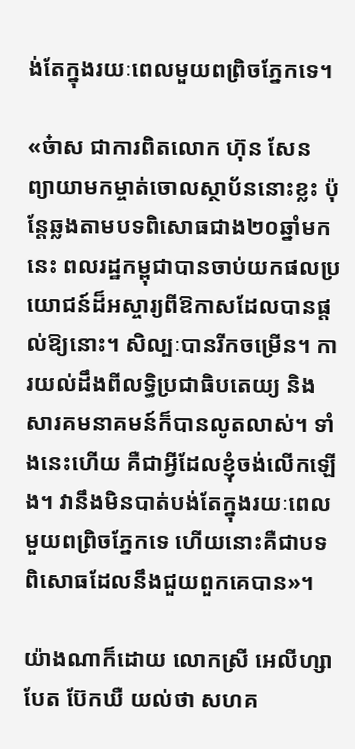ង់តែក្នុងរយៈពេលមួយពព្រិចភ្នែកទេ។

«ច៎ាស ជាការពិតលោក ហ៊ុន សែន ព្យាយាមកម្ចាត់ចោលស្ថាប័ននោះខ្លះ ប៉ុន្តែឆ្លងតាមបទពិសោធជាង២០ឆ្នាំមកនេះ ពលរដ្ឋកម្ពុជាបានចាប់យកផលប្រយោជន៍ដ៏អស្ចារ្យពីឱកាសដែលបានផ្តល់ឱ្យនោះ។ សិល្បៈបានរីកចម្រើន។ ការយល់ដឹងពីលទ្ធិប្រជាធិបតេយ្យ និងសារគមនាគមន៍ក៏បានលូតលាស់។ ទាំងនេះហើយ គឺជាអ្វីដែលខ្ញុំចង់លើកឡើង។ វានឹងមិនបាត់បង់តែក្នុងរយៈពេលមួយពព្រិចភ្នែកទេ ហើយនោះគឺជាបទពិសោធដែលនឹងជួយពួកគេបាន‍»។

យ៉ាងណាក៏ដោយ លោកស្រី អេលីហ្សាបែត ប៊ែកឃឺ យល់ថា សហគ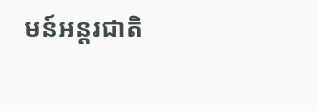មន៍អន្តរជាតិ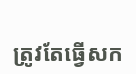ត្រូវតែធ្វើសក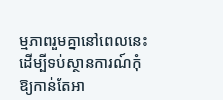ម្មភាពរួមគ្នានៅពេលនេះ ដើម្បីទប់ស្ថានការណ៍កុំឱ្យកាន់តែអា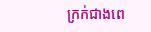ក្រក់ជាងពេ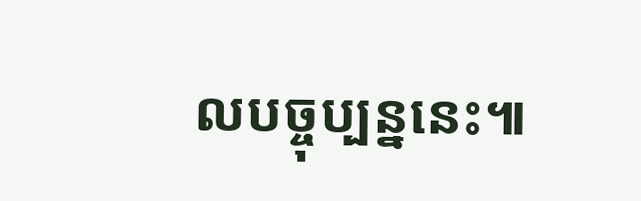លបច្ចុប្បន្ននេះ៕